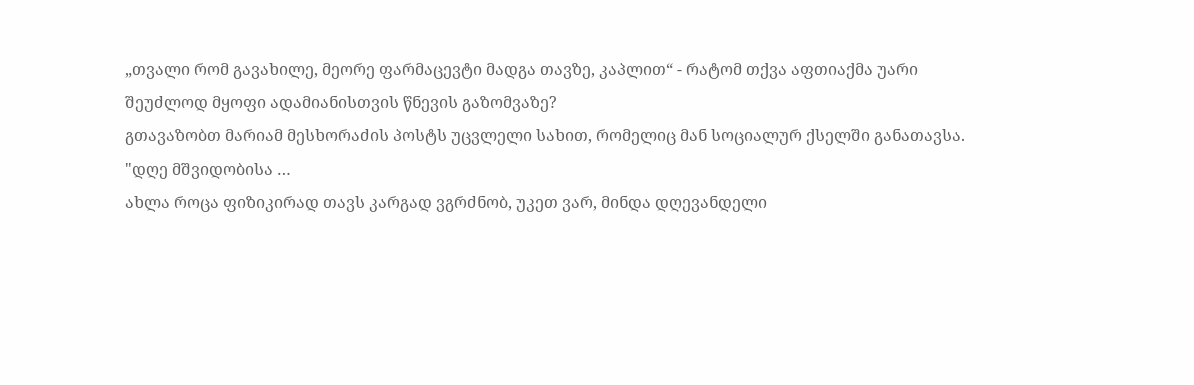„თვალი რომ გავახილე, მეორე ფარმაცევტი მადგა თავზე, კაპლით“ - რატომ თქვა აფთიაქმა უარი შეუძლოდ მყოფი ადამიანისთვის წნევის გაზომვაზე?
გთავაზობთ მარიამ მესხორაძის პოსტს უცვლელი სახით, რომელიც მან სოციალურ ქსელში განათავსა.
"დღე მშვიდობისა …
ახლა როცა ფიზიკირად თავს კარგად ვგრძნობ, უკეთ ვარ, მინდა დღევანდელი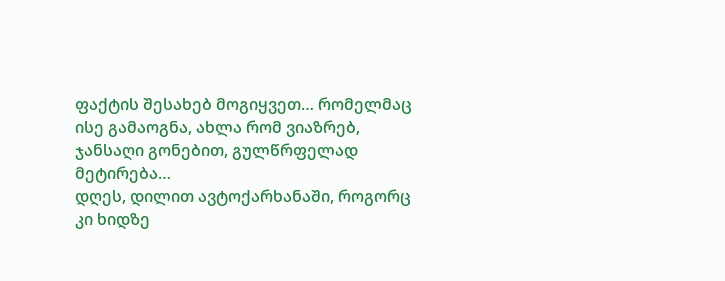ფაქტის შესახებ მოგიყვეთ… რომელმაც ისე გამაოგნა, ახლა რომ ვიაზრებ, ჯანსაღი გონებით, გულწრფელად მეტირება…
დღეს, დილით ავტოქარხანაში, როგორც კი ხიდზე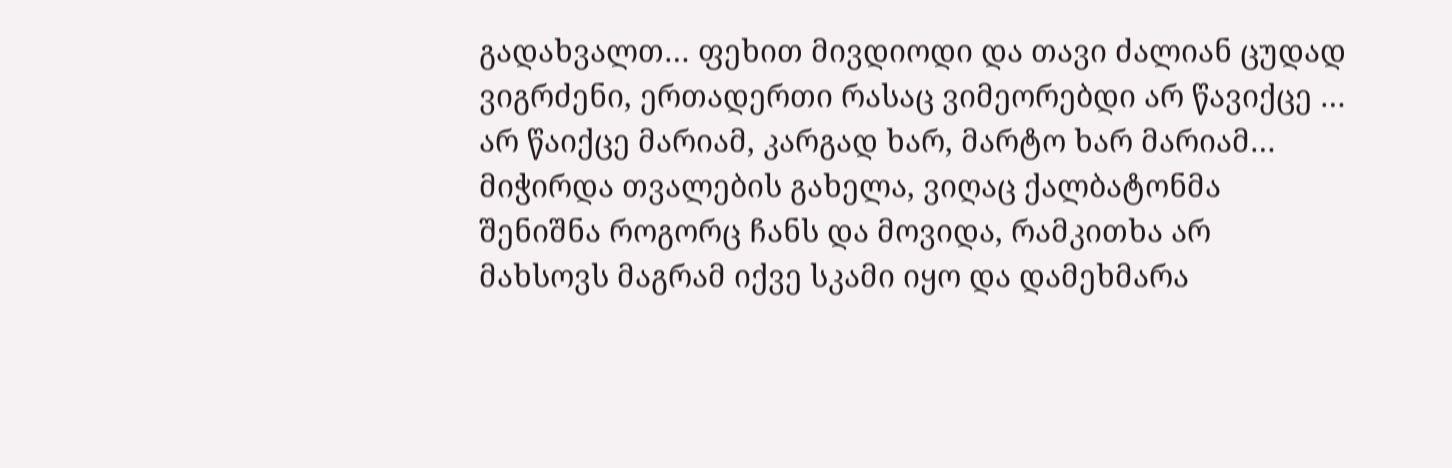გადახვალთ… ფეხით მივდიოდი და თავი ძალიან ცუდად ვიგრძენი, ერთადერთი რასაც ვიმეორებდი არ წავიქცე … არ წაიქცე მარიამ, კარგად ხარ, მარტო ხარ მარიამ…
მიჭირდა თვალების გახელა, ვიღაც ქალბატონმა შენიშნა როგორც ჩანს და მოვიდა, რამკითხა არ მახსოვს მაგრამ იქვე სკამი იყო და დამეხმარა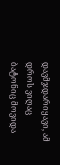დავმჯდარიყავი, ამ დროს ვიღაც ბატონიც მოვიდა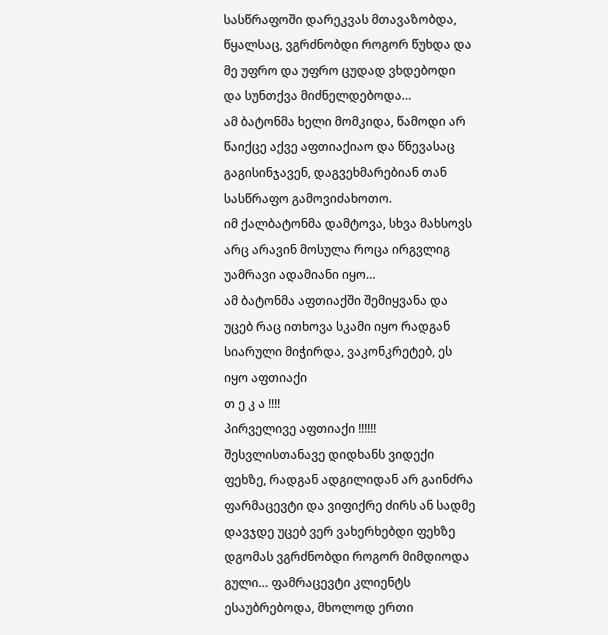სასწრაფოში დარეკვას მთავაზობდა, წყალსაც, ვგრძნობდი როგორ წუხდა და მე უფრო და უფრო ცუდად ვხდებოდი და სუნთქვა მიძნელდებოდა…
ამ ბატონმა ხელი მომკიდა, წამოდი არ წაიქცე აქვე აფთიაქიაო და წნევასაც გაგისინჯავენ, დაგვეხმარებიან თან სასწრაფო გამოვიძახოთო.
იმ ქალბატონმა დამტოვა, სხვა მახსოვს არც არავინ მოსულა როცა ირგვლიგ უამრავი ადამიანი იყო…
ამ ბატონმა აფთიაქში შემიყვანა და უცებ რაც ითხოვა სკამი იყო რადგან სიარული მიჭირდა, ვაკონკრეტებ, ეს იყო აფთიაქი
თ ე კ ა ‼‼
პირველივე აფთიაქი ‼‼‼
შესვლისთანავე დიდხანს ვიდექი ფეხზე, რადგან ადგილიდან არ გაინძრა ფარმაცევტი და ვიფიქრე ძირს ან სადმე დავჯდე უცებ ვერ ვახერხებდი ფეხზე დგომას ვგრძნობდი როგორ მიმდიოდა გული… ფამრაცევტი კლიენტს ესაუბრებოდა, მხოლოდ ერთი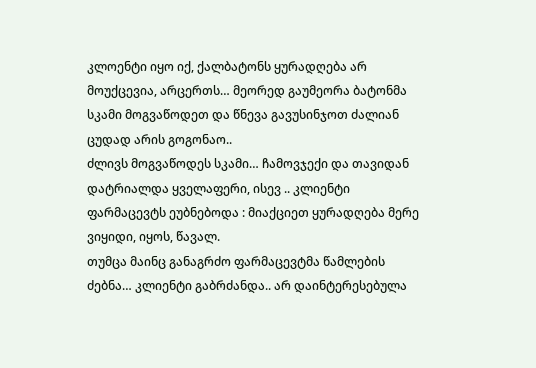კლოენტი იყო იქ, ქალბატონს ყურადღება არ მოუქცევია, არცერთს… მეორედ გაუმეორა ბატონმა სკამი მოგვაწოდეთ და წნევა გავუსინჯოთ ძალიან ცუდად არის გოგონაო..
ძლივს მოგვაწოდეს სკამი… ჩამოვჯექი და თავიდან დატრიალდა ყველაფერი, ისევ .. კლიენტი ფარმაცევტს ეუბნებოდა : მიაქციეთ ყურადღება მერე ვიყიდი, იყოს, წავალ.
თუმცა მაინც განაგრძო ფარმაცევტმა წამლების ძებნა… კლიენტი გაბრძანდა.. არ დაინტერესებულა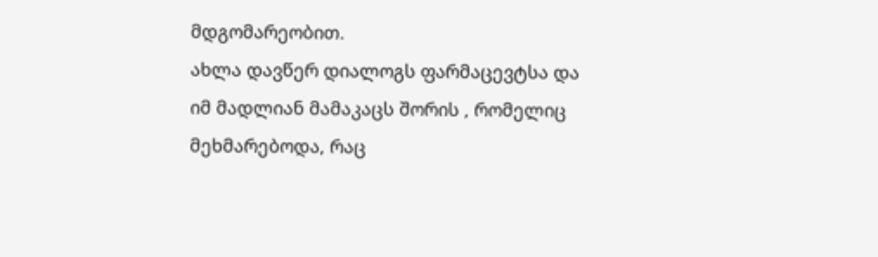მდგომარეობით.
ახლა დავწერ დიალოგს ფარმაცევტსა და იმ მადლიან მამაკაცს შორის , რომელიც მეხმარებოდა, რაც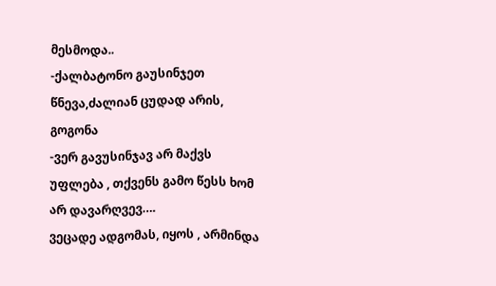მესმოდა..
-ქალბატონო გაუსინჯეთ წნევა,ძალიან ცუდად არის, გოგონა
-ვერ გავუსინჯავ არ მაქვს უფლება , თქვენს გამო წესს ხომ არ დავარღვევ….
ვეცადე ადგომას, იყოს , არმინდა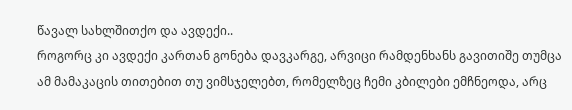წავალ სახლშითქო და ავდექი..
როგორც კი ავდექი კართან გონება დავკარგე, არვიცი რამდენხანს გავითიშე თუმცა ამ მამაკაცის თითებით თუ ვიმსჯელებთ, რომელზეც ჩემი კბილები ემჩნეოდა, არც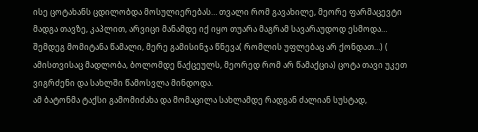ისე ცოტახანს ცდილობდა მოსულიერებას… თვალი რომ გავახილე, მეორე ფარმაცევტი მადგა თავზე, კაპლით, არვიცი მანამდე იქ იყო თუარა მაგრამ სავარაუდოდ ესმოდა… შემდეგ მომიტანა წამალი, მერე გამისინჯა წნევა( რომლის უფლებაც არ ქონდათ…) ( ამისთვისაც მადლობა, ბოლომდე წაქცეულს, მეორედ რომ არ წამაქცია) ცოტა თავი უკეთ ვიგრძენი და სახლში წამოსვლა მინდოდა.
ამ ბატონმა ტაქსი გამომიძახა და მომაცილა სახლამდე რადგან ძალიან სუსტად,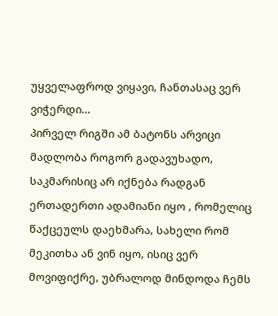უყველაფროდ ვიყავი, ჩანთასაც ვერ ვიჭერდი…
პირველ რიგში ამ ბატონს არვიცი მადლობა როგორ გადავუხადო, საკმარისიც არ იქნება რადგან ერთადერთი ადამიანი იყო , რომელიც წაქცეულს დაეხმარა, სახელი რომ მეკითხა ან ვინ იყო, ისიც ვერ მოვიფიქრე, უბრალოდ მინდოდა ჩემს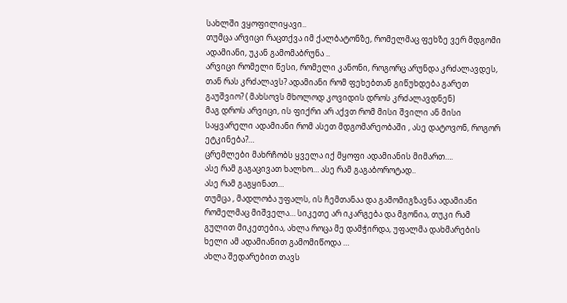სახლში ვყოფილიყავი..
თუმცა არვიცი რაცთქვა იმ ქალბატონზე, რომელმაც ფეხზე ვერ მდგომი ადამიანი, უკან გამომაბრუნა ..
არვიცი რომელი წესი, რომელი კანონი, როგორც არუნდა კრძალავდეს, თან რას კრძალავს? ადამიანი რომ ფეხებთან გიწუხდება გარეთ გაუშვიო? ( მახსოვს მხოლოდ კოვიდის დროს კრძალავდნენ)
მაგ დროს არვიცი, ის ფიქრი არ აქვთ რომ მისი შვილი ან მისი საყვარელი ადამიანი რომ ასეთ მდგომარეობაში , ასე დატოვონ, როგორ ეტკინება?…
ცრემლები მახრჩობს ყველა იქ მყოფი ადამიანის მიმართ….
ასე რამ გაგაცივათ ხალხო… ასე რამ გაგაბოროტად..
ასე რამ გაგყინათ…
თუმცა , მადლობა უფალს, ის ჩემთანაა და გამომიგზავნა ადამიანი რომელმაც მიშველა… სიკეთე არ იკარგება და მგონია, თუკი რამ გულით მიკეთებია, ახლა როცა მე დამჭირდა, უფალმა დახმარების ხელი ამ ადამიანით გამომიწოდა …
ახლა შედარებით თავს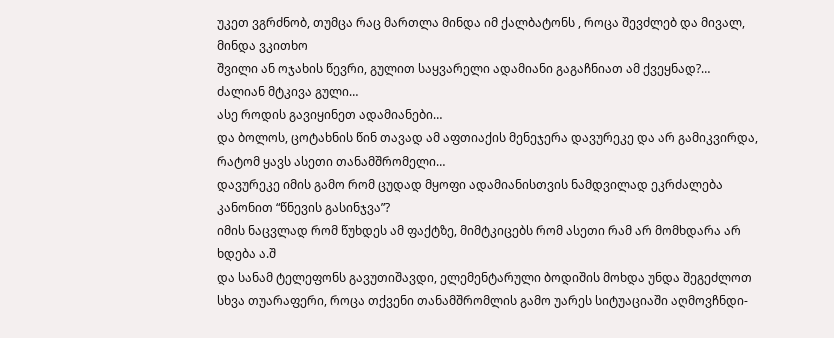უკეთ ვგრძნობ, თუმცა რაც მართლა მინდა იმ ქალბატონს , როცა შევძლებ და მივალ, მინდა ვკითხო
შვილი ან ოჯახის წევრი, გულით საყვარელი ადამიანი გაგაჩნიათ ამ ქვეყნად?…
ძალიან მტკივა გული…
ასე როდის გავიყინეთ ადამიანები…
და ბოლოს, ცოტახნის წინ თავად ამ აფთიაქის მენეჯერა დავურეკე და არ გამიკვირდა, რატომ ყავს ასეთი თანამშრომელი…
დავურეკე იმის გამო რომ ცუდად მყოფი ადამიანისთვის ნამდვილად ეკრძალება კანონით “წნევის გასინჯვა”?
იმის ნაცვლად რომ წუხდეს ამ ფაქტზე, მიმტკიცებს რომ ასეთი რამ არ მომხდარა არ ხდება ა.შ
და სანამ ტელეფონს გავუთიშავდი, ელემენტარული ბოდიშის მოხდა უნდა შეგეძლოთ სხვა თუარაფერი, როცა თქვენი თანამშრომლის გამო უარეს სიტუაციაში აღმოვჩნდი-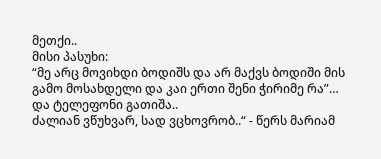მეთქი..
მისი პასუხი:
“მე არც მოვიხდი ბოდიშს და არ მაქვს ბოდიში მის გამო მოსახდელი და კაი ერთი შენი ჭირიმე რა”…
და ტელეფონი გათიშა..
ძალიან ვწუხვარ, სად ვცხოვრობ..“ - წერს მარიამ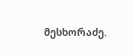მესხორაძე.